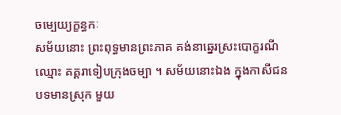ចម្បេយ្យក្ខន្ធកៈ
សម័យនោះ ព្រះពុទ្ធមានព្រះភាគ គង់នាឆ្នេរស្រះបោក្ខរណី ឈ្មោះ គគ្គរាទៀបក្រុងចម្បា ។ សម័យនោះឯង ក្នុងកាសីជនបទមានស្រុក មួយ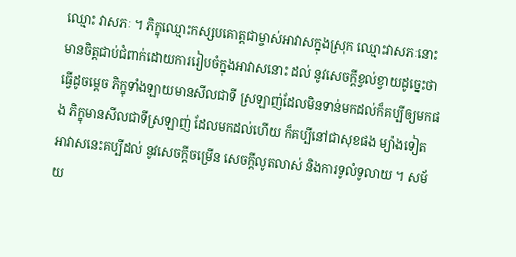ឈ្មោះ វាសភៈ ។ ភិក្ខុឈ្មោះកស្សបគោត្តជាម្ចាស់អាវាសក្នុងស្រុក ឈ្មោះវាសភៈនោះ មានចិត្តជាប់ជំពាក់ដោយការរៀបចំក្នុងអាវាសនោះ ដល់ នូវសេចក្តីខ្វល់ខ្វាយដូច្នេះថា ធ្វើដូចម្តេច ភិក្ខុទាំងឡាយមានសីលជាទី ស្រឡាញ់ដែលមិនទាន់មកដល់ក៏គប្បីឲ្យមកផង ភិក្ខុមានសីលជាទីស្រឡាញ់ ដែលមកដល់ហើយ ក៏គប្បីនៅជាសុខផង ម្យ៉ាងទៀត អាវាសនេះគប្បីដល់ នូវសេចក្តីចម្រើន សេចក្តីលូតលាស់ និងការទូលំទូលាយ ។ សម័យ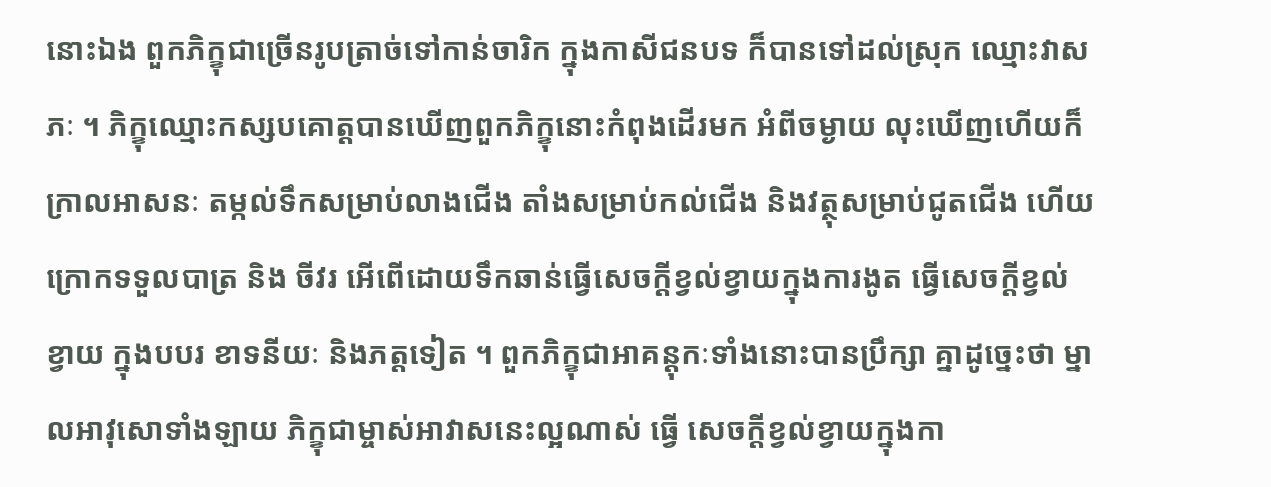នោះឯង ពួកភិក្ខុជាច្រើនរូបត្រាច់ទៅកាន់ចារិក ក្នុងកាសីជនបទ ក៏បានទៅដល់ស្រុក ឈ្មោះវាសភៈ ។ ភិក្ខុឈ្មោះកស្សបគោត្តបានឃើញពួកភិក្ខុនោះកំពុងដើរមក អំពីចម្ងាយ លុះឃើញហើយក៏ក្រាលអាសនៈ តម្កល់ទឹកសម្រាប់លាងជើង តាំងសម្រាប់កល់ជើង និងវត្ថុសម្រាប់ជូតជើង ហើយក្រោកទទួលបាត្រ និង ចីវរ អើពើដោយទឹកឆាន់ធ្វើសេចក្តីខ្វល់ខ្វាយក្នុងការងូត ធ្វើសេចក្តីខ្វល់ខ្វាយ ក្នុងបបរ ខាទនីយៈ និងភត្តទៀត ។ ពួកភិក្ខុជាអាគន្តុកៈទាំងនោះបានប្រឹក្សា គ្នាដូច្នេះថា ម្នាលអាវុសោទាំងឡាយ ភិក្ខុជាម្ចាស់អាវាសនេះល្អណាស់ ធ្វើ សេចក្តីខ្វល់ខ្វាយក្នុងកា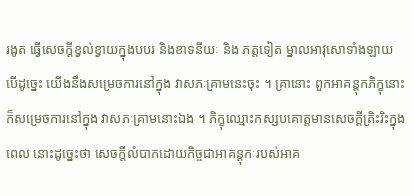រងូត ធ្វើសេចក្តីខ្វល់ខ្វាយក្នុងបបរ និងខាទនីយៈ និង ភត្តទៀត ម្នាលអាវុសោទាំងឡាយ បើដូច្នេះ យើងនឹងសម្រេចការនៅក្នុង វាសភៈគ្រាមនេះចុះ ។ គ្រានោះ ពួកអាគន្តុកភិក្ខុនោះក៏សម្រេចការនៅក្នុង វាសភៈគ្រាមនោះឯង ។ ភិក្ខុឈ្មោះកស្សបគោត្តមានសេចក្តីត្រិះរិះក្នុងពេល នោះដូច្នេះថា សេចក្តីលំបាកដោយកិច្ចជាអាគន្តុកៈរបស់អាគ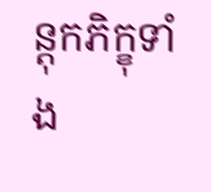ន្តុកភិក្ខុទាំង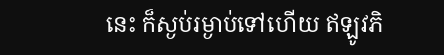នេះ ក៏ស្ងប់រម្ងាប់ទៅហើយ ឥឡូវភិ